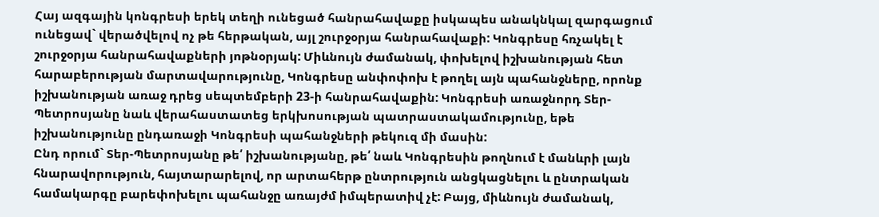Հայ ազգային կոնգրեսի երեկ տեղի ունեցած հանրահավաքը իսկապես անակնկալ զարգացում ունեցավ` վերածվելով ոչ թե հերթական, այլ շուրջօրյա հանրահավաքի: Կոնգրեսը հռչակել է շուրջօրյա հանրահավաքների յոթնօրյակ: Միևնույն ժամանակ, փոխելով իշխանության հետ հարաբերության մարտավարությունը, Կոնգրեսը անփոփոխ է թողել այն պահանջները, որոնք իշխանության առաջ դրեց սեպտեմբերի 23-ի հանրահավաքին: Կոնգրեսի առաջնորդ Տեր-Պետրոսյանը նաև վերահաստատեց երկխոսության պատրաստակամությունը, եթե իշխանությունը ընդառաջի Կոնգրեսի պահանջների թեկուզ մի մասին:
Ընդ որում` Տեր-Պետրոսյանը թե՛ իշխանությանը, թե՛ նաև Կոնգրեսին թողնում է մանևրի լայն հնարավորություն, հայտարարելով, որ արտահերթ ընտրություն անցկացնելու և ընտրական համակարգը բարեփոխելու պահանջը առայժմ իմպերատիվ չէ: Բայց, միևնույն ժամանակ,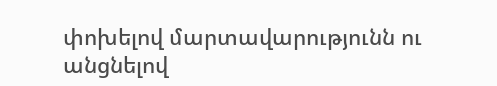փոխելով մարտավարությունն ու անցնելով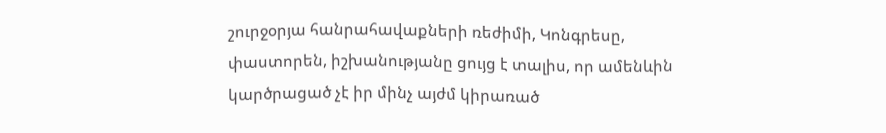շուրջօրյա հանրահավաքների ռեժիմի, Կոնգրեսը, փաստորեն, իշխանությանը ցույց է տալիս, որ ամենևին կարծրացած չէ իր մինչ այժմ կիրառած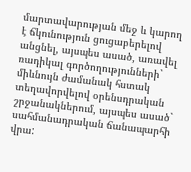մարտավարության մեջ և կարող է ճկունություն ցուցաբերելով անցնել, այսպես ասած, առավել ռադիկալ գործողությունների` միևնույն ժամանակ հստակ տեղավորվելով օրենսդրական շրջանակներում, այսպես ասած` սահմանադրական ճանապարհի վրա: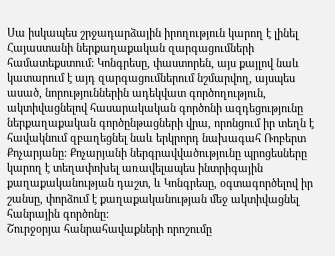Սա իսկապես շրջադարձային իրողություն կարող է լինել Հայաստանի ներքաղաքական զարգացումների համատեքստում: Կոնգրեսը, փաստորեն, այս քայլով նաև կատարում է այդ զարգացումներում նշմարվող, այսպես ասած, նորություններին ադեկվատ գործողություն, ակտիվացնելով հասարակական գործոնի ազդեցությունը ներքաղաքական գործընթացների վրա, որոնցում իր տեղն է հավակնում զբաղեցնել նաև երկրորդ նախագահ Ռոբերտ Քոչարյանը: Քոչարյանի ներգրավվածությունը պրոցեսները կարող է տեղափոխել առավելապես ինտրիգային քաղաքականության դաշտ, և Կոնգրեսը, օգտագործելով իր շանսը, փորձում է քաղաքականության մեջ ակտիվացնել հանրային գործոնը:
Շուրջօրյա հանրահավաքների որոշումը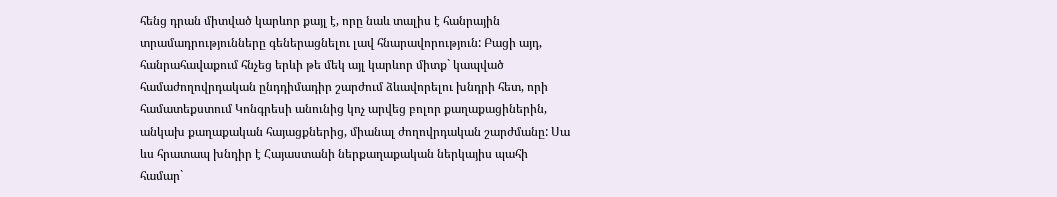հենց դրան միտված կարևոր քայլ է, որը նաև տալիս է հանրային տրամադրությունները գեներացնելու լավ հնարավորություն: Բացի այդ, հանրահավաքում հնչեց երևի թե մեկ այլ կարևոր միտք` կապված համաժողովրդական ընդդիմադիր շարժում ձևավորելու խնդրի հետ, որի համատեքստում Կոնգրեսի անունից կոչ արվեց բոլոր քաղաքացիներին, անկախ քաղաքական հայացքներից, միանալ ժողովրդական շարժմանը: Սա ևս հրատապ խնդիր է Հայաստանի ներքաղաքական ներկայիս պահի համար`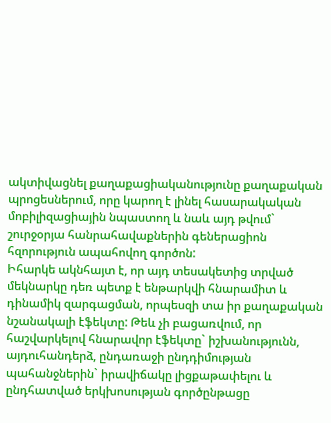ակտիվացնել քաղաքացիականությունը քաղաքական պրոցեսներում, որը կարող է լինել հասարակական մոբիլիզացիային նպաստող և նաև այդ թվում` շուրջօրյա հանրահավաքներին գեներացիոն հզորություն ապահովող գործոն:
Իհարկե ակնհայտ է, որ այդ տեսակետից տրված մեկնարկը դեռ պետք է ենթարկվի հնարամիտ և դինամիկ զարգացման, որպեսզի տա իր քաղաքական նշանակալի էֆեկտը: Թեև չի բացառվում, որ հաշվարկելով հնարավոր էֆեկտը` իշխանությունն, այդուհանդերձ, ընդառաջի ընդդիմության պահանջներին` իրավիճակը լիցքաթափելու և ընդհատված երկխոսության գործընթացը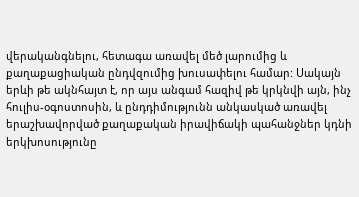վերականգնելու, հետագա առավել մեծ լարումից և քաղաքացիական ընդվզումից խուսափելու համար: Սակայն երևի թե ակնհայտ է, որ այս անգամ հազիվ թե կրկնվի այն, ինչ հուլիս-օգոստոսին, և ընդդիմությունն անկասկած առավել երաշխավորված քաղաքական իրավիճակի պահանջներ կդնի երկխոսությունը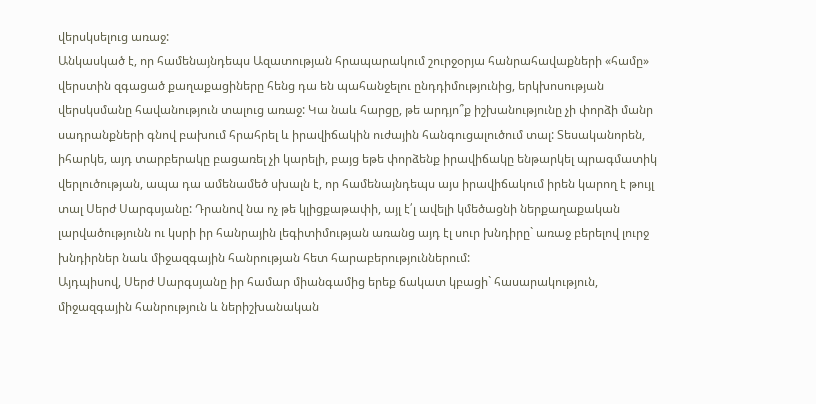վերսկսելուց առաջ:
Անկասկած է, որ համենայնդեպս Ազատության հրապարակում շուրջօրյա հանրահավաքների «համը» վերստին զգացած քաղաքացիները հենց դա են պահանջելու ընդդիմությունից, երկխոսության վերսկսմանը հավանություն տալուց առաջ: Կա նաև հարցը, թե արդյո՞ք իշխանությունը չի փորձի մանր սադրանքների գնով բախում հրահրել և իրավիճակին ուժային հանգուցալուծում տալ: Տեսականորեն, իհարկե, այդ տարբերակը բացառել չի կարելի, բայց եթե փորձենք իրավիճակը ենթարկել պրագմատիկ վերլուծության, ապա դա ամենամեծ սխալն է, որ համենայնդեպս այս իրավիճակում իրեն կարող է թույլ տալ Սերժ Սարգսյանը: Դրանով նա ոչ թե կլիցքաթափի, այլ է՛լ ավելի կմեծացնի ներքաղաքական լարվածությունն ու կսրի իր հանրային լեգիտիմության առանց այդ էլ սուր խնդիրը` առաջ բերելով լուրջ խնդիրներ նաև միջազգային հանրության հետ հարաբերություններում:
Այդպիսով, Սերժ Սարգսյանը իր համար միանգամից երեք ճակատ կբացի` հասարակություն, միջազգային հանրություն և ներիշխանական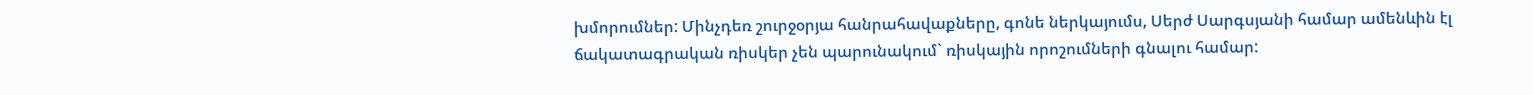խմորումներ: Մինչդեռ շուրջօրյա հանրահավաքները, գոնե ներկայումս, Սերժ Սարգսյանի համար ամենևին էլ ճակատագրական ռիսկեր չեն պարունակում` ռիսկային որոշումների գնալու համար: